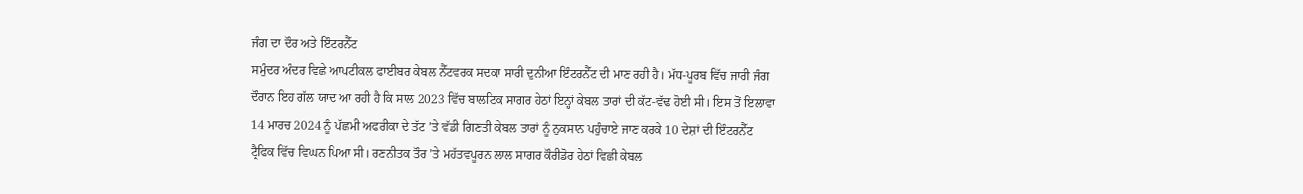ਜੰਗ ਦਾ ਦੌਰ ਅਤੇ ਇੰਟਰਨੈੱਟ
ਸਮੁੰਦਰ ਅੰਦਰ ਵਿਛੇ ਆਪਟੀਕਲ ਫਾਈਬਰ ਕੇਬਲ ਨੈੱਟਵਰਕ ਸਦਕਾ ਸਾਰੀ ਦੁਨੀਆ ਇੰਟਰਨੈੱਟ ਦੀ ਮਾਣ ਰਹੀ ਹੈ। ਮੱਧ-ਪੂਰਬ ਵਿੱਚ ਜਾਰੀ ਜੰਗ ਦੌਰਾਨ ਇਹ ਗੱਲ ਯਾਦ ਆ ਰਹੀ ਹੈ ਕਿ ਸਾਲ 2023 ਵਿੱਚ ਬਾਲਟਿਕ ਸਾਗਰ ਹੇਠਾਂ ਇਨ੍ਹਾਂ ਕੇਬਲ ਤਾਰਾਂ ਦੀ ਕੱਟ-ਵੱਢ ਹੋਈ ਸੀ। ਇਸ ਤੋਂ ਇਲਾਵਾ 14 ਮਾਰਚ 2024 ਨੂੰ ਪੱਛਮੀ ਅਫਰੀਕਾ ਦੇ ਤੱਟ ’ਤੇ ਵੱਡੀ ਗਿਣਤੀ ਕੇਬਲ ਤਾਰਾਂ ਨੂੰ ਨੁਕਸਾਨ ਪਹੁੰਚਾਏ ਜਾਣ ਕਰਕੇ 10 ਦੇਸ਼ਾਂ ਦੀ ਇੰਟਰਨੈੱਟ ਟ੍ਰੈਫਿਕ ਵਿੱਚ ਵਿਘਨ ਪਿਆ ਸੀ। ਰਣਨੀਤਕ ਤੌਰ ’ਤੇ ਮਹੱਤਵਪੂਰਨ ਲਾਲ ਸਾਗਰ ਕੌਰੀਡੋਰ ਹੇਠਾਂ ਵਿਛੀ ਕੇਬਲ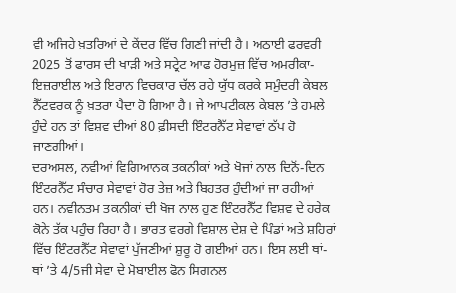ਵੀ ਅਜਿਹੇ ਖ਼ਤਰਿਆਂ ਦੇ ਕੇਂਦਰ ਵਿੱਚ ਗਿਣੀ ਜਾਂਦੀ ਹੈ। ਅਠਾਈ ਫਰਵਰੀ 2025 ਤੋਂ ਫਾਰਸ ਦੀ ਖਾੜੀ ਅਤੇ ਸਟ੍ਰੇਟ ਆਫ ਹੋਰਮੁਜ਼ ਵਿੱਚ ਅਮਰੀਕਾ-ਇਜ਼ਰਾਈਲ ਅਤੇ ਇਰਾਨ ਵਿਚਕਾਰ ਚੱਲ ਰਹੇ ਯੁੱਧ ਕਰਕੇ ਸਮੁੰਦਰੀ ਕੇਬਲ ਨੈੱਟਵਰਕ ਨੂੰ ਖ਼ਤਰਾ ਪੈਦਾ ਹੋ ਗਿਆ ਹੈ। ਜੇ ਆਪਟੀਕਲ ਕੇਬਲ ’ਤੇ ਹਮਲੇ ਹੁੰਦੇ ਹਨ ਤਾਂ ਵਿਸ਼ਵ ਦੀਆਂ 80 ਫ਼ੀਸਦੀ ਇੰਟਰਨੈੱਟ ਸੇਵਾਵਾਂ ਠੱਪ ਹੋ ਜਾਣਗੀਆਂ।
ਦਰਅਸਲ, ਨਵੀਆਂ ਵਿਗਿਆਨਕ ਤਕਨੀਕਾਂ ਅਤੇ ਖੋਜਾਂ ਨਾਲ ਦਿਨੋਂ-ਦਿਨ ਇੰਟਰਨੈੱਟ ਸੰਚਾਰ ਸੇਵਾਵਾਂ ਹੋਰ ਤੇਜ਼ ਅਤੇ ਬਿਹਤਰ ਹੁੰਦੀਆਂ ਜਾ ਰਹੀਆਂ ਹਨ। ਨਵੀਨਤਮ ਤਕਨੀਕਾਂ ਦੀ ਖੋਜ ਨਾਲ ਹੁਣ ਇੰਟਰਨੈੱਟ ਵਿਸ਼ਵ ਦੇ ਹਰੇਕ ਕੋਨੇ ਤੱਕ ਪਹੁੰਚ ਰਿਹਾ ਹੈ। ਭਾਰਤ ਵਰਗੇ ਵਿਸ਼ਾਲ ਦੇਸ਼ ਦੇ ਪਿੰਡਾਂ ਅਤੇ ਸ਼ਹਿਰਾਂ ਵਿੱਚ ਇੰਟਰਨੈੱਟ ਸੇਵਾਵਾਂ ਪੁੱਜਣੀਆਂ ਸ਼ੁਰੂ ਹੋ ਗਈਆਂ ਹਨ। ਇਸ ਲਈ ਥਾਂ-ਥਾਂ ’ਤੇ 4/5ਜੀ ਸੇਵਾ ਦੇ ਮੋਬਾਈਲ ਫੋਨ ਸਿਗਨਲ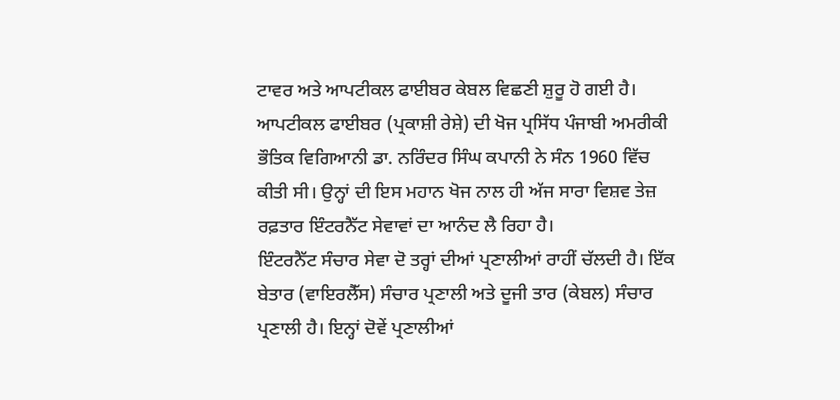ਟਾਵਰ ਅਤੇ ਆਪਟੀਕਲ ਫਾਈਬਰ ਕੇਬਲ ਵਿਛਣੀ ਸ਼ੁਰੂ ਹੋ ਗਈ ਹੈ। ਆਪਟੀਕਲ ਫਾਈਬਰ (ਪ੍ਰਕਾਸ਼ੀ ਰੇਸ਼ੇ) ਦੀ ਖੋਜ ਪ੍ਰਸਿੱਧ ਪੰਜਾਬੀ ਅਮਰੀਕੀ ਭੌਤਿਕ ਵਿਗਿਆਨੀ ਡਾ. ਨਰਿੰਦਰ ਸਿੰਘ ਕਪਾਨੀ ਨੇ ਸੰਨ 1960 ਵਿੱਚ ਕੀਤੀ ਸੀ। ਉਨ੍ਹਾਂ ਦੀ ਇਸ ਮਹਾਨ ਖੋਜ ਨਾਲ ਹੀ ਅੱਜ ਸਾਰਾ ਵਿਸ਼ਵ ਤੇਜ਼ ਰਫ਼ਤਾਰ ਇੰਟਰਨੈੱਟ ਸੇਵਾਵਾਂ ਦਾ ਆਨੰਦ ਲੈ ਰਿਹਾ ਹੈ।
ਇੰਟਰਨੈੱਟ ਸੰਚਾਰ ਸੇਵਾ ਦੋ ਤਰ੍ਹਾਂ ਦੀਆਂ ਪ੍ਰਣਾਲੀਆਂ ਰਾਹੀਂ ਚੱਲਦੀ ਹੈ। ਇੱਕ ਬੇਤਾਰ (ਵਾਇਰਲੈੱਸ) ਸੰਚਾਰ ਪ੍ਰਣਾਲੀ ਅਤੇ ਦੂਜੀ ਤਾਰ (ਕੇਬਲ) ਸੰਚਾਰ ਪ੍ਰਣਾਲੀ ਹੈ। ਇਨ੍ਹਾਂ ਦੋਵੇਂ ਪ੍ਰਣਾਲੀਆਂ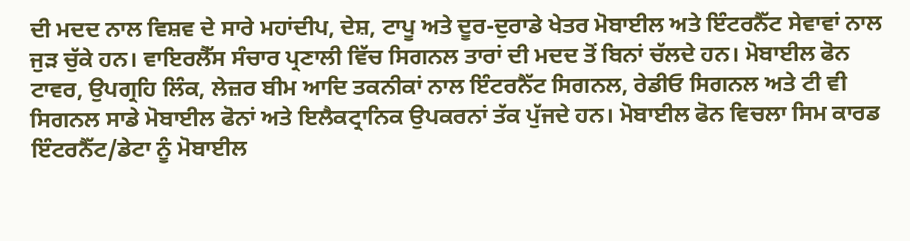ਦੀ ਮਦਦ ਨਾਲ ਵਿਸ਼ਵ ਦੇ ਸਾਰੇ ਮਹਾਂਦੀਪ, ਦੇਸ਼, ਟਾਪੂ ਅਤੇ ਦੂਰ-ਦੁਰਾਡੇ ਖੇਤਰ ਮੋਬਾਈਲ ਅਤੇ ਇੰਟਰਨੈੱਟ ਸੇਵਾਵਾਂ ਨਾਲ ਜੁੜ ਚੁੱਕੇ ਹਨ। ਵਾਇਰਲੈੱਸ ਸੰਚਾਰ ਪ੍ਰਣਾਲੀ ਵਿੱਚ ਸਿਗਨਲ ਤਾਰਾਂ ਦੀ ਮਦਦ ਤੋਂ ਬਿਨਾਂ ਚੱਲਦੇ ਹਨ। ਮੋਬਾਈਲ ਫੋਨ ਟਾਵਰ, ਉਪਗ੍ਰਹਿ ਲਿੰਕ, ਲੇਜ਼ਰ ਬੀਮ ਆਦਿ ਤਕਨੀਕਾਂ ਨਾਲ ਇੰਟਰਨੈੱਟ ਸਿਗਨਲ, ਰੇਡੀਓ ਸਿਗਨਲ ਅਤੇ ਟੀ ਵੀ ਸਿਗਨਲ ਸਾਡੇ ਮੋਬਾਈਲ ਫੋਨਾਂ ਅਤੇ ਇਲੈਕਟ੍ਰਾਨਿਕ ਉਪਕਰਨਾਂ ਤੱਕ ਪੁੱਜਦੇ ਹਨ। ਮੋਬਾਈਲ ਫੋਨ ਵਿਚਲਾ ਸਿਮ ਕਾਰਡ ਇੰਟਰਨੈੱਟ/ਡੇਟਾ ਨੂੰ ਮੋਬਾਈਲ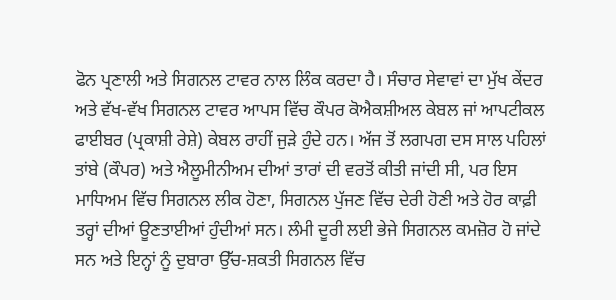ਫੋਨ ਪ੍ਰਣਾਲੀ ਅਤੇ ਸਿਗਨਲ ਟਾਵਰ ਨਾਲ ਲਿੰਕ ਕਰਦਾ ਹੈ। ਸੰਚਾਰ ਸੇਵਾਵਾਂ ਦਾ ਮੁੱਖ ਕੇਂਦਰ ਅਤੇ ਵੱਖ-ਵੱਖ ਸਿਗਨਲ ਟਾਵਰ ਆਪਸ ਵਿੱਚ ਕੌਪਰ ਕੋਐਕਸ਼ੀਅਲ ਕੇਬਲ ਜਾਂ ਆਪਟੀਕਲ ਫਾਈਬਰ (ਪ੍ਰਕਾਸ਼ੀ ਰੇਸ਼ੇ) ਕੇਬਲ ਰਾਹੀਂ ਜੁੜੇ ਹੁੰਦੇ ਹਨ। ਅੱਜ ਤੋਂ ਲਗਪਗ ਦਸ ਸਾਲ ਪਹਿਲਾਂ ਤਾਂਬੇ (ਕੌਪਰ) ਅਤੇ ਐਲੂਮੀਨੀਅਮ ਦੀਆਂ ਤਾਰਾਂ ਦੀ ਵਰਤੋਂ ਕੀਤੀ ਜਾਂਦੀ ਸੀ, ਪਰ ਇਸ ਮਾਧਿਅਮ ਵਿੱਚ ਸਿਗਨਲ ਲੀਕ ਹੋਣਾ, ਸਿਗਨਲ ਪੁੱਜਣ ਵਿੱਚ ਦੇਰੀ ਹੋਣੀ ਅਤੇ ਹੋਰ ਕਾਫ਼ੀ ਤਰ੍ਹਾਂ ਦੀਆਂ ਊਣਤਾਈਆਂ ਹੁੰਦੀਆਂ ਸਨ। ਲੰਮੀ ਦੂਰੀ ਲਈ ਭੇਜੇ ਸਿਗਨਲ ਕਮਜ਼ੋਰ ਹੋ ਜਾਂਦੇ ਸਨ ਅਤੇ ਇਨ੍ਹਾਂ ਨੂੰ ਦੁਬਾਰਾ ਉੱਚ-ਸ਼ਕਤੀ ਸਿਗਨਲ ਵਿੱਚ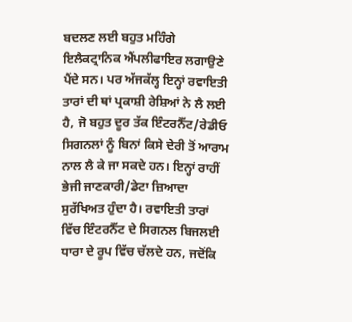ਬਦਲਣ ਲਈ ਬਹੁਤ ਮਹਿੰਗੇ ਇਲੈਕਟ੍ਰਾਨਿਕ ਐਂਪਲੀਫਾਇਰ ਲਗਾਉਣੇ ਪੈਂਦੇ ਸਨ। ਪਰ ਅੱਜਕੱਲ੍ਹ ਇਨ੍ਹਾਂ ਰਵਾਇਤੀ ਤਾਰਾਂ ਦੀ ਥਾਂ ਪ੍ਰਕਾਸ਼ੀ ਰੇਸ਼ਿਆਂ ਨੇ ਲੈ ਲਈ ਹੈ, ਜੋ ਬਹੁਤ ਦੂਰ ਤੱਕ ਇੰਟਰਨੈੱਟ/ਰੇਡੀਓ ਸਿਗਨਲਾਂ ਨੂੰ ਬਿਨਾਂ ਕਿਸੇ ਦੇਰੀ ਤੋਂ ਆਰਾਮ ਨਾਲ ਲੈ ਕੇ ਜਾ ਸਕਦੇ ਹਨ। ਇਨ੍ਹਾਂ ਰਾਹੀਂ ਭੇਜੀ ਜਾਣਕਾਰੀ/ਡੇਟਾ ਜ਼ਿਆਦਾ ਸੁਰੱਖਿਅਤ ਹੁੰਦਾ ਹੈ। ਰਵਾਇਤੀ ਤਾਰਾਂ ਵਿੱਚ ਇੰਟਰਨੈੱਟ ਦੇ ਸਿਗਨਲ ਬਿਜਲਈ ਧਾਰਾ ਦੇ ਰੂਪ ਵਿੱਚ ਚੱਲਦੇ ਹਨ, ਜਦੋਂਕਿ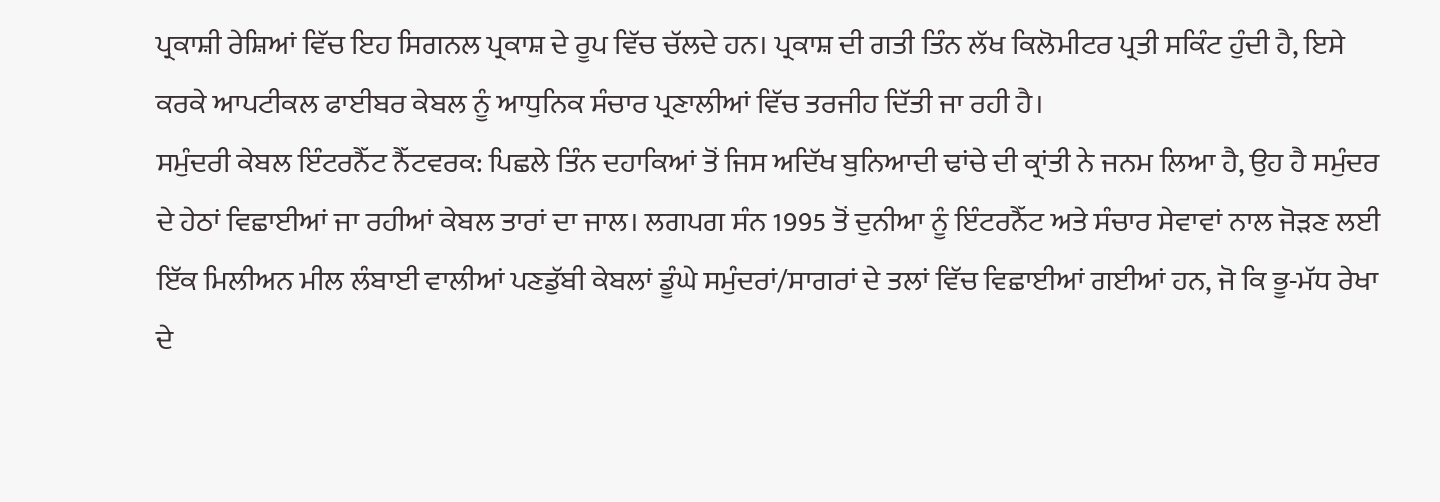ਪ੍ਰਕਾਸ਼ੀ ਰੇਸ਼ਿਆਂ ਵਿੱਚ ਇਹ ਸਿਗਨਲ ਪ੍ਰਕਾਸ਼ ਦੇ ਰੂਪ ਵਿੱਚ ਚੱਲਦੇ ਹਨ। ਪ੍ਰਕਾਸ਼ ਦੀ ਗਤੀ ਤਿੰਨ ਲੱਖ ਕਿਲੋਮੀਟਰ ਪ੍ਰਤੀ ਸਕਿੰਟ ਹੁੰਦੀ ਹੈ, ਇਸੇ ਕਰਕੇ ਆਪਟੀਕਲ ਫਾਈਬਰ ਕੇਬਲ ਨੂੰ ਆਧੁਨਿਕ ਸੰਚਾਰ ਪ੍ਰਣਾਲੀਆਂ ਵਿੱਚ ਤਰਜੀਹ ਦਿੱਤੀ ਜਾ ਰਹੀ ਹੈ।
ਸਮੁੰਦਰੀ ਕੇਬਲ ਇੰਟਰਨੈੱਟ ਨੈੱਟਵਰਕ: ਪਿਛਲੇ ਤਿੰਨ ਦਹਾਕਿਆਂ ਤੋਂ ਜਿਸ ਅਦਿੱਖ ਬੁਨਿਆਦੀ ਢਾਂਚੇ ਦੀ ਕ੍ਰਾਂਤੀ ਨੇ ਜਨਮ ਲਿਆ ਹੈ, ਉਹ ਹੈ ਸਮੁੰਦਰ ਦੇ ਹੇਠਾਂ ਵਿਛਾਈਆਂ ਜਾ ਰਹੀਆਂ ਕੇਬਲ ਤਾਰਾਂ ਦਾ ਜਾਲ। ਲਗਪਗ ਸੰਨ 1995 ਤੋਂ ਦੁਨੀਆ ਨੂੰ ਇੰਟਰਨੈੱਟ ਅਤੇ ਸੰਚਾਰ ਸੇਵਾਵਾਂ ਨਾਲ ਜੋੜਣ ਲਈ ਇੱਕ ਮਿਲੀਅਨ ਮੀਲ ਲੰਬਾਈ ਵਾਲੀਆਂ ਪਣਡੁੱਬੀ ਕੇਬਲਾਂ ਡੂੰਘੇ ਸਮੁੰਦਰਾਂ/ਸਾਗਰਾਂ ਦੇ ਤਲਾਂ ਵਿੱਚ ਵਿਛਾਈਆਂ ਗਈਆਂ ਹਨ, ਜੋ ਕਿ ਭੂ-ਮੱਧ ਰੇਖਾ ਦੇ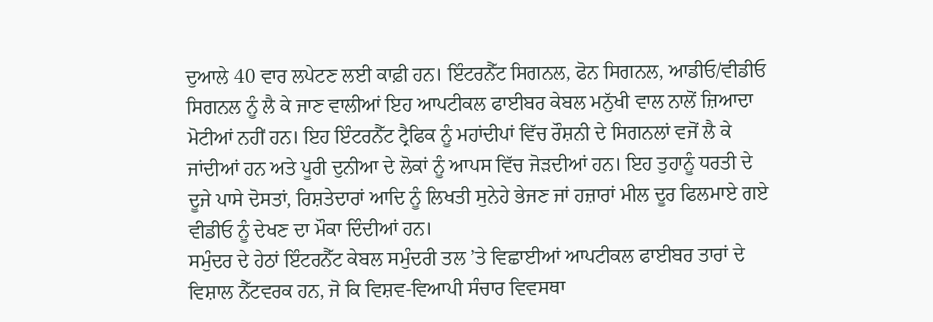ਦੁਆਲੇ 40 ਵਾਰ ਲਪੇਟਣ ਲਈ ਕਾਫ਼ੀ ਹਨ। ਇੰਟਰਨੈੱਟ ਸਿਗਨਲ, ਫੋਨ ਸਿਗਨਲ, ਆਡੀਓ/ਵੀਡੀਓ ਸਿਗਨਲ ਨੂੰ ਲੈ ਕੇ ਜਾਣ ਵਾਲੀਆਂ ਇਹ ਆਪਟੀਕਲ ਫਾਈਬਰ ਕੇਬਲ ਮਨੁੱਖੀ ਵਾਲ ਨਾਲੋਂ ਜ਼ਿਆਦਾ ਮੋਟੀਆਂ ਨਹੀਂ ਹਨ। ਇਹ ਇੰਟਰਨੈੱਟ ਟ੍ਰੈਫਿਕ ਨੂੰ ਮਹਾਂਦੀਪਾਂ ਵਿੱਚ ਰੌਸ਼ਨੀ ਦੇ ਸਿਗਨਲਾਂ ਵਜੋਂ ਲੈ ਕੇ ਜਾਂਦੀਆਂ ਹਨ ਅਤੇ ਪੂਰੀ ਦੁਨੀਆ ਦੇ ਲੋਕਾਂ ਨੂੰ ਆਪਸ ਵਿੱਚ ਜੋੜਦੀਆਂ ਹਨ। ਇਹ ਤੁਹਾਨੂੰ ਧਰਤੀ ਦੇ ਦੂਜੇ ਪਾਸੇ ਦੋਸਤਾਂ, ਰਿਸ਼ਤੇਦਾਰਾਂ ਆਦਿ ਨੂੰ ਲਿਖਤੀ ਸੁਨੇਹੇ ਭੇਜਣ ਜਾਂ ਹਜ਼ਾਰਾਂ ਮੀਲ ਦੂਰ ਫਿਲਮਾਏ ਗਏ ਵੀਡੀਓ ਨੂੰ ਦੇਖਣ ਦਾ ਮੌਕਾ ਦਿੰਦੀਆਂ ਹਨ।
ਸਮੁੰਦਰ ਦੇ ਹੇਠਾਂ ਇੰਟਰਨੈੱਟ ਕੇਬਲ ਸਮੁੰਦਰੀ ਤਲ ’ਤੇ ਵਿਛਾਈਆਂ ਆਪਟੀਕਲ ਫਾਈਬਰ ਤਾਰਾਂ ਦੇ ਵਿਸ਼ਾਲ ਨੈੱਟਵਰਕ ਹਨ, ਜੋ ਕਿ ਵਿਸ਼ਵ-ਵਿਆਪੀ ਸੰਚਾਰ ਵਿਵਸਥਾ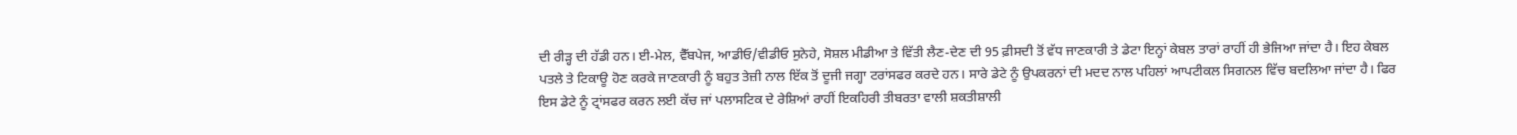ਦੀ ਰੀੜ੍ਹ ਦੀ ਹੱਡੀ ਹਨ। ਈ-ਮੇਲ, ਵੈੱਬਪੇਜ, ਆਡੀਓ/ਵੀਡੀਓ ਸੁਨੇਹੇ, ਸੋਸ਼ਲ ਮੀਡੀਆ ਤੇ ਵਿੱਤੀ ਲੈਣ-ਦੇਣ ਦੀ 95 ਫ਼ੀਸਦੀ ਤੋਂ ਵੱਧ ਜਾਣਕਾਰੀ ਤੇ ਡੇਟਾ ਇਨ੍ਹਾਂ ਕੇਬਲ ਤਾਰਾਂ ਰਾਹੀਂ ਹੀ ਭੇਜਿਆ ਜਾਂਦਾ ਹੈ। ਇਹ ਕੇਬਲ ਪਤਲੇ ਤੇ ਟਿਕਾਊ ਹੋਣ ਕਰਕੇ ਜਾਣਕਾਰੀ ਨੂੰ ਬਹੁਤ ਤੇਜ਼ੀ ਨਾਲ ਇੱਕ ਤੋਂ ਦੂਜੀ ਜਗ੍ਹਾ ਟਰਾਂਸਫਰ ਕਰਦੇ ਹਨ। ਸਾਰੇ ਡੇਟੇ ਨੂੰ ਉਪਕਰਨਾਂ ਦੀ ਮਦਦ ਨਾਲ ਪਹਿਲਾਂ ਆਪਟੀਕਲ ਸਿਗਨਲ ਵਿੱਚ ਬਦਲਿਆ ਜਾਂਦਾ ਹੈ। ਫਿਰ ਇਸ ਡੇਟੇ ਨੂੰ ਟ੍ਰਾਂਸਫਰ ਕਰਨ ਲਈ ਕੱਚ ਜਾਂ ਪਲਾਸਟਿਕ ਦੇ ਰੇਸ਼ਿਆਂ ਰਾਹੀਂ ਇਕਹਿਰੀ ਤੀਬਰਤਾ ਵਾਲੀ ਸ਼ਕਤੀਸ਼ਾਲੀ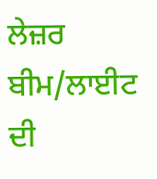ਲੇਜ਼ਰ ਬੀਮ/ਲਾਈਟ ਦੀ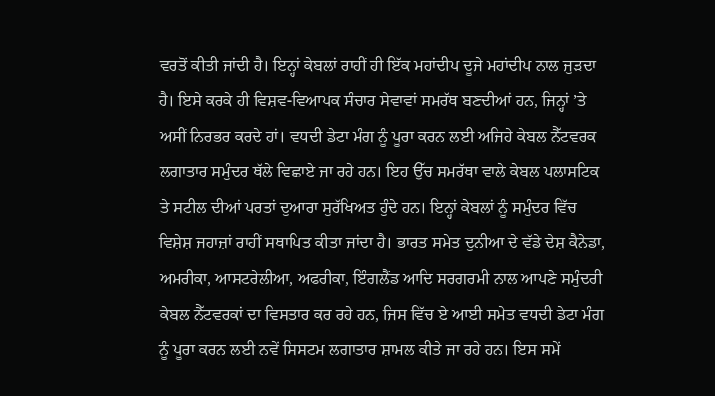ਵਰਤੋਂ ਕੀਤੀ ਜਾਂਦੀ ਹੈ। ਇਨ੍ਹਾਂ ਕੇਬਲਾਂ ਰਾਹੀਂ ਹੀ ਇੱਕ ਮਹਾਂਦੀਪ ਦੂਜੇ ਮਹਾਂਦੀਪ ਨਾਲ ਜੁੜਦਾ ਹੈ। ਇਸੇ ਕਰਕੇ ਹੀ ਵਿਸ਼ਵ-ਵਿਆਪਕ ਸੰਚਾਰ ਸੇਵਾਵਾਂ ਸਮਰੱਥ ਬਣਦੀਆਂ ਹਨ, ਜਿਨ੍ਹਾਂ ’ਤੇ ਅਸੀਂ ਨਿਰਭਰ ਕਰਦੇ ਹਾਂ। ਵਧਦੀ ਡੇਟਾ ਮੰਗ ਨੂੰ ਪੂਰਾ ਕਰਨ ਲਈ ਅਜਿਹੇ ਕੇਬਲ ਨੈੱਟਵਰਕ ਲਗਾਤਾਰ ਸਮੁੰਦਰ ਥੱਲੇ ਵਿਛਾਏ ਜਾ ਰਹੇ ਹਨ। ਇਹ ਉੱਚ ਸਮਰੱਥਾ ਵਾਲੇ ਕੇਬਲ ਪਲਾਸਟਿਕ ਤੇ ਸਟੀਲ ਦੀਆਂ ਪਰਤਾਂ ਦੁਆਰਾ ਸੁਰੱਖਿਅਤ ਹੁੰਦੇ ਹਨ। ਇਨ੍ਹਾਂ ਕੇਬਲਾਂ ਨੂੰ ਸਮੁੰਦਰ ਵਿੱਚ ਵਿਸ਼ੇਸ਼ ਜਹਾਜ਼ਾਂ ਰਾਹੀਂ ਸਥਾਪਿਤ ਕੀਤਾ ਜਾਂਦਾ ਹੈ। ਭਾਰਤ ਸਮੇਤ ਦੁਨੀਆ ਦੇ ਵੱਡੇ ਦੇਸ਼ ਕੈਨੇਡਾ, ਅਮਰੀਕਾ, ਆਸਟਰੇਲੀਆ, ਅਫਰੀਕਾ, ਇੰਗਲੈਂਡ ਆਦਿ ਸਰਗਰਮੀ ਨਾਲ ਆਪਣੇ ਸਮੁੰਦਰੀ ਕੇਬਲ ਨੈੱਟਵਰਕਾਂ ਦਾ ਵਿਸਤਾਰ ਕਰ ਰਹੇ ਹਨ, ਜਿਸ ਵਿੱਚ ਏ ਆਈ ਸਮੇਤ ਵਧਦੀ ਡੇਟਾ ਮੰਗ ਨੂੰ ਪੂਰਾ ਕਰਨ ਲਈ ਨਵੇਂ ਸਿਸਟਮ ਲਗਾਤਾਰ ਸ਼ਾਮਲ ਕੀਤੇ ਜਾ ਰਹੇ ਹਨ। ਇਸ ਸਮੇਂ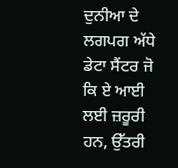ਦੁਨੀਆ ਦੇ ਲਗਪਗ ਅੱਧੇ ਡੇਟਾ ਸੈਂਟਰ ਜੋ ਕਿ ਏ ਆਈ ਲਈ ਜ਼ਰੂਰੀ ਹਨ, ਉੱਤਰੀ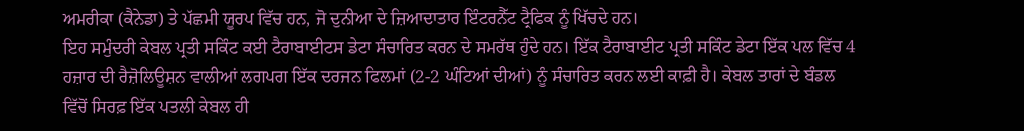ਅਮਰੀਕਾ (ਕੈਨੇਡਾ) ਤੇ ਪੱਛਮੀ ਯੂਰਪ ਵਿੱਚ ਹਨ, ਜੋ ਦੁਨੀਆ ਦੇ ਜ਼ਿਆਦਾਤਾਰ ਇੰਟਰਨੈੱਟ ਟ੍ਰੈਫਿਕ ਨੂੰ ਖਿੱਚਦੇ ਹਨ।
ਇਹ ਸਮੁੰਦਰੀ ਕੇਬਲ ਪ੍ਰਤੀ ਸਕਿੰਟ ਕਈ ਟੈਰਾਬਾਈਟਸ ਡੇਟਾ ਸੰਚਾਰਿਤ ਕਰਨ ਦੇ ਸਮਰੱਥ ਹੁੰਦੇ ਹਨ। ਇੱਕ ਟੈਰਾਬਾਈਟ ਪ੍ਰਤੀ ਸਕਿੰਟ ਡੇਟਾ ਇੱਕ ਪਲ ਵਿੱਚ 4 ਹਜ਼ਾਰ ਦੀ ਰੈਜ਼ੋਲਿਊਸ਼ਨ ਵਾਲੀਆਂ ਲਗਪਗ ਇੱਕ ਦਰਜਨ ਫਿਲਮਾਂ (2-2 ਘੰਟਿਆਂ ਦੀਆਂ) ਨੂੰ ਸੰਚਾਰਿਤ ਕਰਨ ਲਈ ਕਾਫ਼ੀ ਹੈ। ਕੇਬਲ ਤਾਰਾਂ ਦੇ ਬੰਡਲ ਵਿੱਚੋਂ ਸਿਰਫ਼ ਇੱਕ ਪਤਲੀ ਕੇਬਲ ਹੀ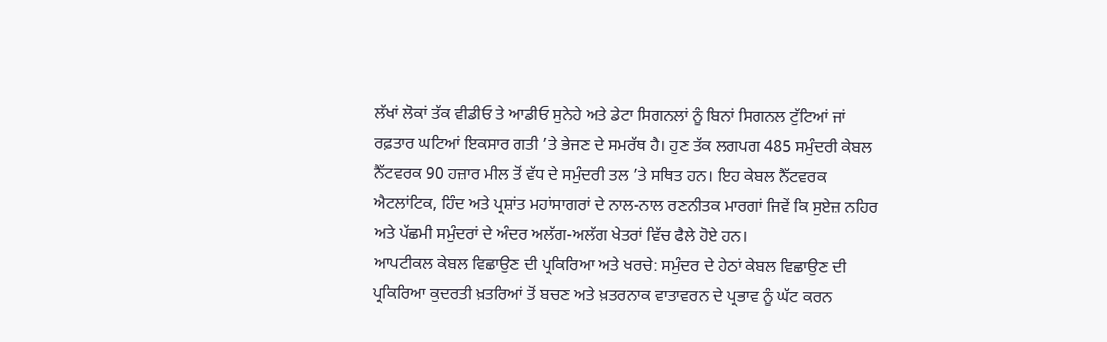ਲੱਖਾਂ ਲੋਕਾਂ ਤੱਕ ਵੀਡੀਓ ਤੇ ਆਡੀਓ ਸੁਨੇਹੇ ਅਤੇ ਡੇਟਾ ਸਿਗਨਲਾਂ ਨੂੰ ਬਿਨਾਂ ਸਿਗਨਲ ਟੁੱਟਿਆਂ ਜਾਂ ਰਫ਼ਤਾਰ ਘਟਿਆਂ ਇਕਸਾਰ ਗਤੀ ’ਤੇ ਭੇਜਣ ਦੇ ਸਮਰੱਥ ਹੈ। ਹੁਣ ਤੱਕ ਲਗਪਗ 485 ਸਮੁੰਦਰੀ ਕੇਬਲ ਨੈੱਟਵਰਕ 90 ਹਜ਼ਾਰ ਮੀਲ ਤੋਂ ਵੱਧ ਦੇ ਸਮੁੰਦਰੀ ਤਲ ’ਤੇ ਸਥਿਤ ਹਨ। ਇਹ ਕੇਬਲ ਨੈੱਟਵਰਕ ਐਟਲਾਂਟਿਕ, ਹਿੰਦ ਅਤੇ ਪ੍ਰਸ਼ਾਂਤ ਮਹਾਂਸਾਗਰਾਂ ਦੇ ਨਾਲ-ਨਾਲ ਰਣਨੀਤਕ ਮਾਰਗਾਂ ਜਿਵੇਂ ਕਿ ਸੁਏਜ਼ ਨਹਿਰ ਅਤੇ ਪੱਛਮੀ ਸਮੁੰਦਰਾਂ ਦੇ ਅੰਦਰ ਅਲੱਗ-ਅਲੱਗ ਖੇਤਰਾਂ ਵਿੱਚ ਫੈਲੇ ਹੋਏ ਹਨ।
ਆਪਟੀਕਲ ਕੇਬਲ ਵਿਛਾਉਣ ਦੀ ਪ੍ਰਕਿਰਿਆ ਅਤੇ ਖਰਚੇ: ਸਮੁੰਦਰ ਦੇ ਹੇਠਾਂ ਕੇਬਲ ਵਿਛਾਉਣ ਦੀ ਪ੍ਰਕਿਰਿਆ ਕੁਦਰਤੀ ਖ਼ਤਰਿਆਂ ਤੋਂ ਬਚਣ ਅਤੇ ਖ਼ਤਰਨਾਕ ਵਾਤਾਵਰਨ ਦੇ ਪ੍ਰਭਾਵ ਨੂੰ ਘੱਟ ਕਰਨ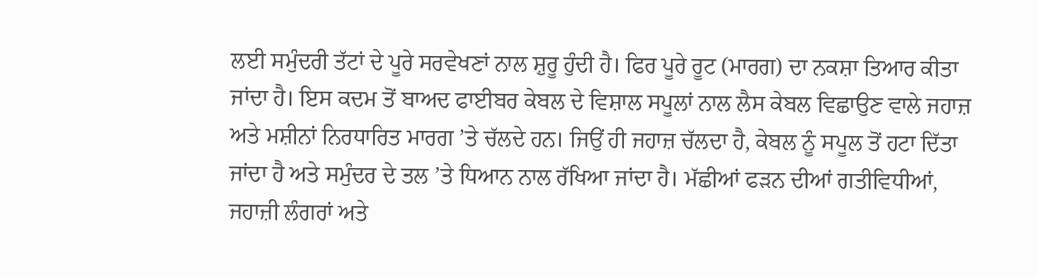ਲਈ ਸਮੁੰਦਰੀ ਤੱਟਾਂ ਦੇ ਪੂਰੇ ਸਰਵੇਖਣਾਂ ਨਾਲ ਸ਼ੁਰੂ ਹੁੰਦੀ ਹੈ। ਫਿਰ ਪੂਰੇ ਰੂਟ (ਮਾਰਗ) ਦਾ ਨਕਸ਼ਾ ਤਿਆਰ ਕੀਤਾ ਜਾਂਦਾ ਹੈ। ਇਸ ਕਦਮ ਤੋਂ ਬਾਅਦ ਫਾਈਬਰ ਕੇਬਲ ਦੇ ਵਿਸ਼ਾਲ ਸਪੂਲਾਂ ਨਾਲ ਲੈਸ ਕੇਬਲ ਵਿਛਾਉਣ ਵਾਲੇ ਜਹਾਜ਼ ਅਤੇ ਮਸ਼ੀਨਾਂ ਨਿਰਧਾਰਿਤ ਮਾਰਗ ’ਤੇ ਚੱਲਦੇ ਹਨ। ਜਿਉਂ ਹੀ ਜਹਾਜ਼ ਚੱਲਦਾ ਹੈ, ਕੇਬਲ ਨੂੰ ਸਪੂਲ ਤੋਂ ਹਟਾ ਦਿੱਤਾ ਜਾਂਦਾ ਹੈ ਅਤੇ ਸਮੁੰਦਰ ਦੇ ਤਲ ’ਤੇ ਧਿਆਨ ਨਾਲ ਰੱਖਿਆ ਜਾਂਦਾ ਹੈ। ਮੱਛੀਆਂ ਫੜਨ ਦੀਆਂ ਗਤੀਵਿਧੀਆਂ, ਜਹਾਜ਼ੀ ਲੰਗਰਾਂ ਅਤੇ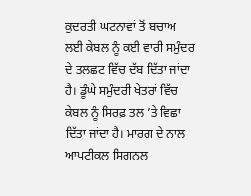ਕੁਦਰਤੀ ਘਟਨਾਵਾਂ ਤੋਂ ਬਚਾਅ ਲਈ ਕੇਬਲ ਨੂੰ ਕਈ ਵਾਰੀ ਸਮੁੰਦਰ ਦੇ ਤਲਛਟ ਵਿੱਚ ਦੱਬ ਦਿੱਤਾ ਜਾਂਦਾ ਹੈ। ਡੂੰਘੇ ਸਮੁੰਦਰੀ ਖੇਤਰਾਂ ਵਿੱਚ ਕੇਬਲ ਨੂੰ ਸਿਰਫ਼ ਤਲ ’ਤੇ ਵਿਛਾ ਦਿੱਤਾ ਜਾਂਦਾ ਹੈ। ਮਾਰਗ ਦੇ ਨਾਲ ਆਪਟੀਕਲ ਸਿਗਨਲ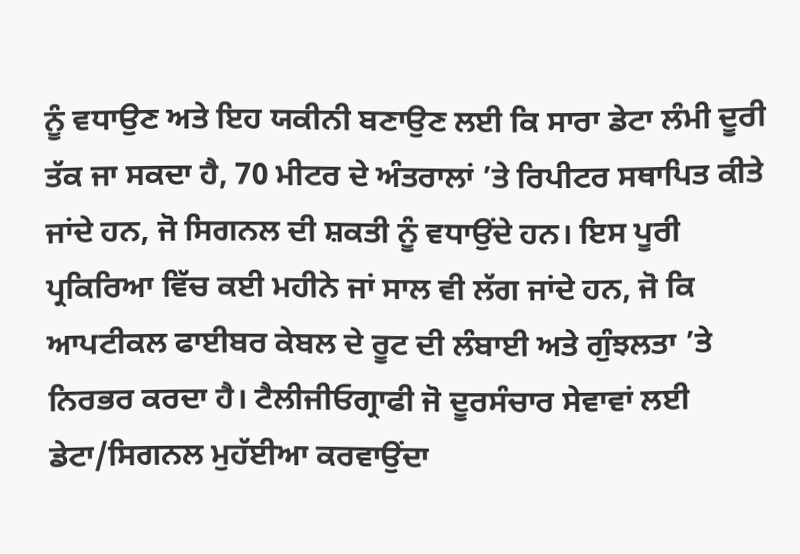ਨੂੰ ਵਧਾਉਣ ਅਤੇ ਇਹ ਯਕੀਨੀ ਬਣਾਉਣ ਲਈ ਕਿ ਸਾਰਾ ਡੇਟਾ ਲੰਮੀ ਦੂਰੀ ਤੱਕ ਜਾ ਸਕਦਾ ਹੈ, 70 ਮੀਟਰ ਦੇ ਅੰਤਰਾਲਾਂ ’ਤੇ ਰਿਪੀਟਰ ਸਥਾਪਿਤ ਕੀਤੇ ਜਾਂਦੇ ਹਨ, ਜੋ ਸਿਗਨਲ ਦੀ ਸ਼ਕਤੀ ਨੂੰ ਵਧਾਉਂਦੇ ਹਨ। ਇਸ ਪੂਰੀ ਪ੍ਰਕਿਰਿਆ ਵਿੱਚ ਕਈ ਮਹੀਨੇ ਜਾਂ ਸਾਲ ਵੀ ਲੱਗ ਜਾਂਦੇ ਹਨ, ਜੋ ਕਿ ਆਪਟੀਕਲ ਫਾਈਬਰ ਕੇਬਲ ਦੇ ਰੂਟ ਦੀ ਲੰਬਾਈ ਅਤੇ ਗੁੰਝਲਤਾ ’ਤੇ ਨਿਰਭਰ ਕਰਦਾ ਹੈ। ਟੈਲੀਜੀਓਗ੍ਰਾਫੀ ਜੋ ਦੂਰਸੰਚਾਰ ਸੇਵਾਵਾਂ ਲਈ ਡੇਟਾ/ਸਿਗਨਲ ਮੁਹੱਈਆ ਕਰਵਾਉਂਦਾ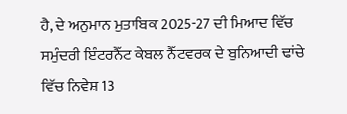ਹੈ, ਦੇ ਅਨੁਮਾਨ ਮੁਤਾਬਿਕ 2025-27 ਦੀ ਮਿਆਦ ਵਿੱਚ ਸਮੁੰਦਰੀ ਇੰਟਰਨੈੱਟ ਕੇਬਲ ਨੈੱਟਵਰਕ ਦੇ ਬੁਨਿਆਦੀ ਢਾਂਚੇ ਵਿੱਚ ਨਿਵੇਸ਼ 13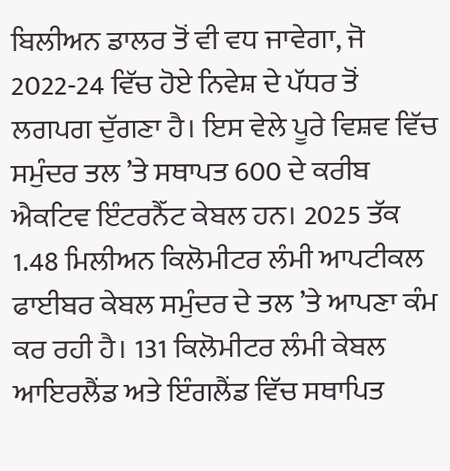ਬਿਲੀਅਨ ਡਾਲਰ ਤੋਂ ਵੀ ਵਧ ਜਾਵੇਗਾ, ਜੋ 2022-24 ਵਿੱਚ ਹੋਏ ਨਿਵੇਸ਼ ਦੇ ਪੱਧਰ ਤੋਂ ਲਗਪਗ ਦੁੱਗਣਾ ਹੈ। ਇਸ ਵੇਲੇ ਪੂਰੇ ਵਿਸ਼ਵ ਵਿੱਚ ਸਮੁੰਦਰ ਤਲ ’ਤੇ ਸਥਾਪਤ 600 ਦੇ ਕਰੀਬ ਐਕਟਿਵ ਇੰਟਰਨੈੱਟ ਕੇਬਲ ਹਨ। 2025 ਤੱਕ 1.48 ਮਿਲੀਅਨ ਕਿਲੋਮੀਟਰ ਲੰਮੀ ਆਪਟੀਕਲ ਫਾਈਬਰ ਕੇਬਲ ਸਮੁੰਦਰ ਦੇ ਤਲ ’ਤੇ ਆਪਣਾ ਕੰਮ ਕਰ ਰਹੀ ਹੈ। 131 ਕਿਲੋਮੀਟਰ ਲੰਮੀ ਕੇਬਲ ਆਇਰਲੈਂਡ ਅਤੇ ਇੰਗਲੈਂਡ ਵਿੱਚ ਸਥਾਪਿਤ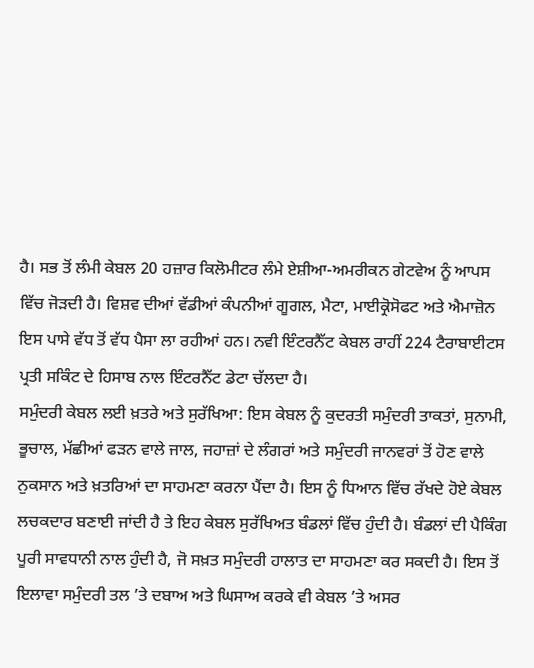ਹੈ। ਸਭ ਤੋਂ ਲੰਮੀ ਕੇਬਲ 20 ਹਜ਼ਾਰ ਕਿਲੋਮੀਟਰ ਲੰਮੇ ਏਸ਼ੀਆ-ਅਮਰੀਕਨ ਗੇਟਵੇਅ ਨੂੰ ਆਪਸ ਵਿੱਚ ਜੋੜਦੀ ਹੈ। ਵਿਸ਼ਵ ਦੀਆਂ ਵੱਡੀਆਂ ਕੰਪਨੀਆਂ ਗੂਗਲ, ਮੈਟਾ, ਮਾਈਕ੍ਰੋਸੋਫਟ ਅਤੇ ਐਮਾਜ਼ੋਨ ਇਸ ਪਾਸੇ ਵੱਧ ਤੋਂ ਵੱਧ ਪੈਸਾ ਲਾ ਰਹੀਆਂ ਹਨ। ਨਵੀ ਇੰਟਰਨੈੱਟ ਕੇਬਲ ਰਾਹੀਂ 224 ਟੈਰਾਬਾਈਟਸ ਪ੍ਰਤੀ ਸਕਿੰਟ ਦੇ ਹਿਸਾਬ ਨਾਲ ਇੰਟਰਨੈੱਟ ਡੇਟਾ ਚੱਲਦਾ ਹੈ।
ਸਮੁੰਦਰੀ ਕੇਬਲ ਲਈ ਖ਼ਤਰੇ ਅਤੇ ਸੁਰੱਖਿਆ: ਇਸ ਕੇਬਲ ਨੂੰ ਕੁਦਰਤੀ ਸਮੁੰਦਰੀ ਤਾਕਤਾਂ, ਸੁਨਾਮੀ, ਭੂਚਾਲ, ਮੱਛੀਆਂ ਫੜਨ ਵਾਲੇ ਜਾਲ, ਜਹਾਜ਼ਾਂ ਦੇ ਲੰਗਰਾਂ ਅਤੇ ਸਮੁੰਦਰੀ ਜਾਨਵਰਾਂ ਤੋਂ ਹੋਣ ਵਾਲੇ ਨੁਕਸਾਨ ਅਤੇ ਖ਼ਤਰਿਆਂ ਦਾ ਸਾਹਮਣਾ ਕਰਨਾ ਪੈਂਦਾ ਹੈ। ਇਸ ਨੂੰ ਧਿਆਨ ਵਿੱਚ ਰੱਖਦੇ ਹੋਏ ਕੇਬਲ ਲਚਕਦਾਰ ਬਣਾਈ ਜਾਂਦੀ ਹੈ ਤੇ ਇਹ ਕੇਬਲ ਸੁਰੱਖਿਅਤ ਬੰਡਲਾਂ ਵਿੱਚ ਹੁੰਦੀ ਹੈ। ਬੰਡਲਾਂ ਦੀ ਪੈਕਿੰਗ ਪੂਰੀ ਸਾਵਧਾਨੀ ਨਾਲ ਹੁੰਦੀ ਹੈ, ਜੋ ਸਖ਼ਤ ਸਮੁੰਦਰੀ ਹਾਲਾਤ ਦਾ ਸਾਹਮਣਾ ਕਰ ਸਕਦੀ ਹੈ। ਇਸ ਤੋਂ ਇਲਾਵਾ ਸਮੁੰਦਰੀ ਤਲ ’ਤੇ ਦਬਾਅ ਅਤੇ ਘਿਸਾਅ ਕਰਕੇ ਵੀ ਕੇਬਲ ’ਤੇ ਅਸਰ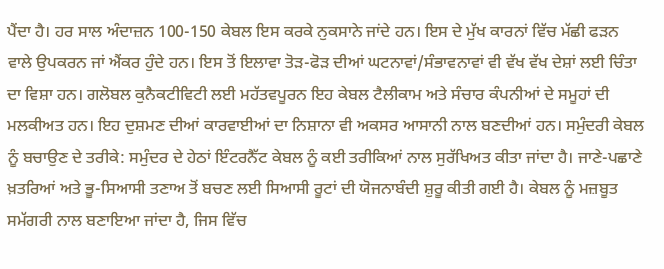ਪੈਂਦਾ ਹੈ। ਹਰ ਸਾਲ ਅੰਦਾਜ਼ਨ 100-150 ਕੇਬਲ ਇਸ ਕਰਕੇ ਨੁਕਸਾਨੇ ਜਾਂਦੇ ਹਨ। ਇਸ ਦੇ ਮੁੱਖ ਕਾਰਨਾਂ ਵਿੱਚ ਮੱਛੀ ਫੜਨ ਵਾਲੇ ਉਪਕਰਨ ਜਾਂ ਐਂਕਰ ਹੁੰਦੇ ਹਨ। ਇਸ ਤੋਂ ਇਲਾਵਾ ਤੋੜ-ਫੋੜ ਦੀਆਂ ਘਟਨਾਵਾਂ/ਸੰਭਾਵਨਾਵਾਂ ਵੀ ਵੱਖ ਵੱਖ ਦੇਸ਼ਾਂ ਲਈ ਚਿੰਤਾ ਦਾ ਵਿਸ਼ਾ ਹਨ। ਗਲੋਬਲ ਕੁਨੈਕਟੀਵਿਟੀ ਲਈ ਮਹੱਤਵਪੂਰਨ ਇਹ ਕੇਬਲ ਟੈਲੀਕਾਮ ਅਤੇ ਸੰਚਾਰ ਕੰਪਨੀਆਂ ਦੇ ਸਮੂਹਾਂ ਦੀ ਮਲਕੀਅਤ ਹਨ। ਇਹ ਦੁਸ਼ਮਣ ਦੀਆਂ ਕਾਰਵਾਈਆਂ ਦਾ ਨਿਸ਼ਾਨਾ ਵੀ ਅਕਸਰ ਆਸਾਨੀ ਨਾਲ ਬਣਦੀਆਂ ਹਨ। ਸਮੁੰਦਰੀ ਕੇਬਲ ਨੂੰ ਬਚਾਉਣ ਦੇ ਤਰੀਕੇ: ਸਮੁੰਦਰ ਦੇ ਹੇਠਾਂ ਇੰਟਰਨੈੱਟ ਕੇਬਲ ਨੂੰ ਕਈ ਤਰੀਕਿਆਂ ਨਾਲ ਸੁਰੱਖਿਅਤ ਕੀਤਾ ਜਾਂਦਾ ਹੈ। ਜਾਣੇ-ਪਛਾਣੇ ਖ਼ਤਰਿਆਂ ਅਤੇ ਭੂ-ਸਿਆਸੀ ਤਣਾਅ ਤੋਂ ਬਚਣ ਲਈ ਸਿਆਸੀ ਰੂਟਾਂ ਦੀ ਯੋਜਨਾਬੰਦੀ ਸ਼ੁਰੂ ਕੀਤੀ ਗਈ ਹੈ। ਕੇਬਲ ਨੂੰ ਮਜ਼ਬੂਤ ਸਮੱਗਰੀ ਨਾਲ ਬਣਾਇਆ ਜਾਂਦਾ ਹੈ, ਜਿਸ ਵਿੱਚ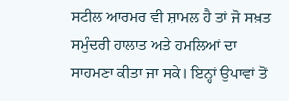ਸਟੀਲ ਆਰਮਰ ਵੀ ਸ਼ਾਮਲ ਹੈ ਤਾਂ ਜੋ ਸਖ਼ਤ ਸਮੁੰਦਰੀ ਹਾਲਾਤ ਅਤੇ ਹਮਲਿਆਂ ਦਾ ਸਾਹਮਣਾ ਕੀਤਾ ਜਾ ਸਕੇ। ਇਨ੍ਹਾਂ ਉਪਾਵਾਂ ਤੋਂ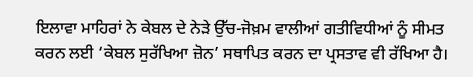ਇਲਾਵਾ ਮਾਹਿਰਾਂ ਨੇ ਕੇਬਲ ਦੇ ਨੇੜੇ ਉੱਚ-ਜੋਖ਼ਮ ਵਾਲੀਆਂ ਗਤੀਵਿਧੀਆਂ ਨੂੰ ਸੀਮਤ ਕਰਨ ਲਈ ‘ਕੇਬਲ ਸੁਰੱਖਿਆ ਜ਼ੋਨ’ ਸਥਾਪਿਤ ਕਰਨ ਦਾ ਪ੍ਰਸਤਾਵ ਵੀ ਰੱਖਿਆ ਹੈ।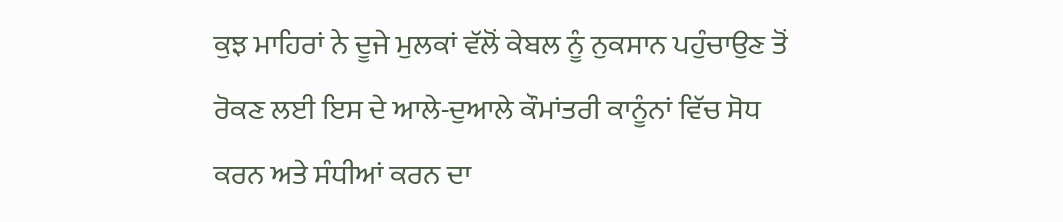ਕੁਝ ਮਾਹਿਰਾਂ ਨੇ ਦੂਜੇ ਮੁਲਕਾਂ ਵੱਲੋਂ ਕੇਬਲ ਨੂੰ ਨੁਕਸਾਨ ਪਹੁੰਚਾਉਣ ਤੋਂ ਰੋਕਣ ਲਈ ਇਸ ਦੇ ਆਲੇ-ਦੁਆਲੇ ਕੌਮਾਂਤਰੀ ਕਾਨੂੰਨਾਂ ਵਿੱਚ ਸੋਧ ਕਰਨ ਅਤੇ ਸੰਧੀਆਂ ਕਰਨ ਦਾ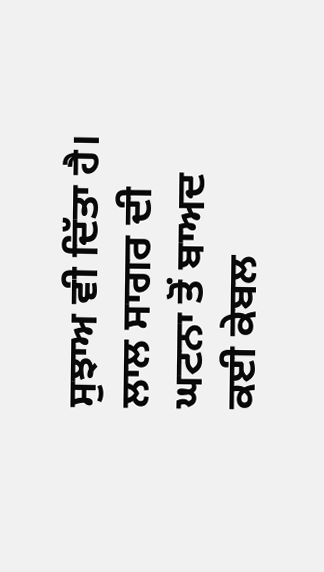ਸੁਝਾਅ ਵੀ ਦਿੱਤਾ ਹੈ। ਲਾਲ ਸਾਗਰ ਦੀ ਘਟਨਾ ਤੋਂ ਬਾਅਦ ਕਈ ਕੇਬਲ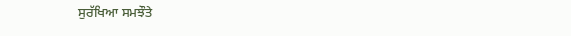ਸੁਰੱਖਿਆ ਸਮਝੌਤੇ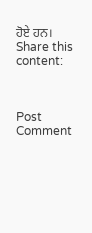ਹੋਏ ਹਨ।
Share this content:



Post Comment